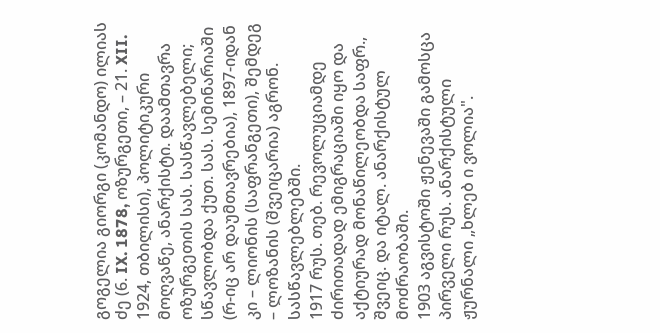გოგელია გიორგი (კომანდო) ილიას ძე (6. IX. 1878, ოზურგეთი, – 21. XII. 1924, თბილისი), პოლიტიკური მოღვაწე, ანარქისტი. დაამთავრა ოზურგეთის სას. სასწავლებელი; სწავლობდა ქუთ. სას. სემინარიაში (რ-იც არ დაუმთავრებია), 1897-იდან კი – ლიონის (საფრანგეთი), შემდეგ – ლოზანის (შვეიცარია) აგრონ. სასწავლებლებში.
1917 რუს. თებ. რევოლუციამდე ძირითადად ემიგრაციაში იყო და აქტიურად მონაწილეობდა საფრ., შვეიც. და იტალ. ანარქისტულ მოძრაობაში.
1903 აგვისტოში ჟენევაში გამოსცა პირველი რუს. ანარქისტული ჟურნალი „ხლებ ი ვოლია".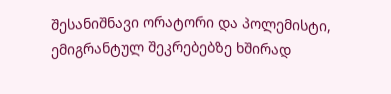შესანიშნავი ორატორი და პოლემისტი, ემიგრანტულ შეკრებებზე ხშირად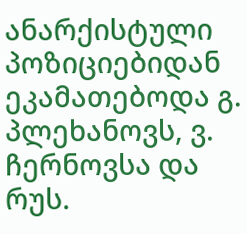ანარქისტული პოზიციებიდან ეკამათებოდა გ. პლეხანოვს, ვ. ჩერნოვსა და რუს.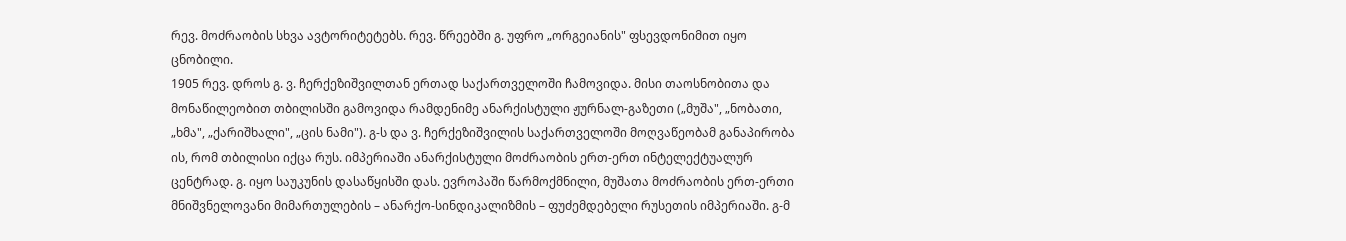რევ. მოძრაობის სხვა ავტორიტეტებს. რევ. წრეებში გ. უფრო „ორგეიანის" ფსევდონიმით იყო ცნობილი.
1905 რევ. დროს გ. ვ. ჩერქეზიშვილთან ერთად საქართველოში ჩამოვიდა. მისი თაოსნობითა და მონაწილეობით თბილისში გამოვიდა რამდენიმე ანარქისტული ჟურნალ-გაზეთი („მუშა", „ნობათი, „ხმა", „ქარიშხალი", „ცის ნამი"). გ-ს და ვ. ჩერქეზიშვილის საქართველოში მოღვაწეობამ განაპირობა ის, რომ თბილისი იქცა რუს. იმპერიაში ანარქისტული მოძრაობის ერთ-ერთ ინტელექტუალურ ცენტრად. გ. იყო საუკუნის დასაწყისში დას. ევროპაში წარმოქმნილი, მუშათა მოძრაობის ერთ-ერთი მნიშვნელოვანი მიმართულების – ანარქო-სინდიკალიზმის – ფუძემდებელი რუსეთის იმპერიაში. გ-მ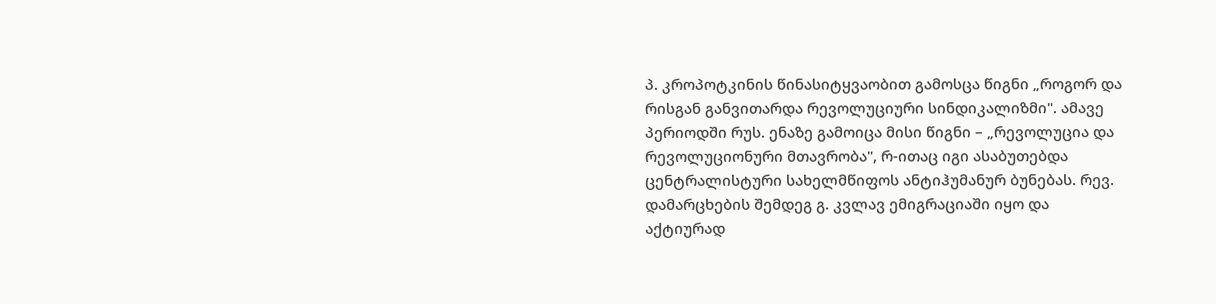პ. კროპოტკინის წინასიტყვაობით გამოსცა წიგნი „როგორ და რისგან განვითარდა რევოლუციური სინდიკალიზმი". ამავე პერიოდში რუს. ენაზე გამოიცა მისი წიგნი – „რევოლუცია და რევოლუციონური მთავრობა", რ-ითაც იგი ასაბუთებდა ცენტრალისტური სახელმწიფოს ანტიჰუმანურ ბუნებას. რევ. დამარცხების შემდეგ გ. კვლავ ემიგრაციაში იყო და აქტიურად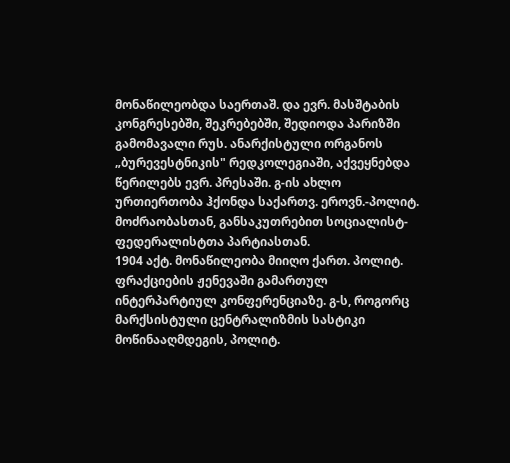მონაწილეობდა საერთაშ. და ევრ. მასშტაბის კონგრესებში, შეკრებებში, შედიოდა პარიზში გამომავალი რუს. ანარქისტული ორგანოს „ბურევესტნიკის" რედკოლეგიაში, აქვეყნებდა წერილებს ევრ. პრესაში. გ-ის ახლო ურთიერთობა ჰქონდა საქართვ. ეროვნ.-პოლიტ. მოძრაობასთან, განსაკუთრებით სოციალისტ-ფედერალისტთა პარტიასთან.
1904 აქტ. მონაწილეობა მიიღო ქართ. პოლიტ. ფრაქციების ჟენევაში გამართულ ინტერპარტიულ კონფერენციაზე. გ-ს, როგორც მარქსისტული ცენტრალიზმის სასტიკი მოწინააღმდეგის, პოლიტ.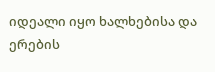იდეალი იყო ხალხებისა და ერების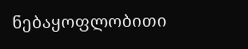ნებაყოფლობითი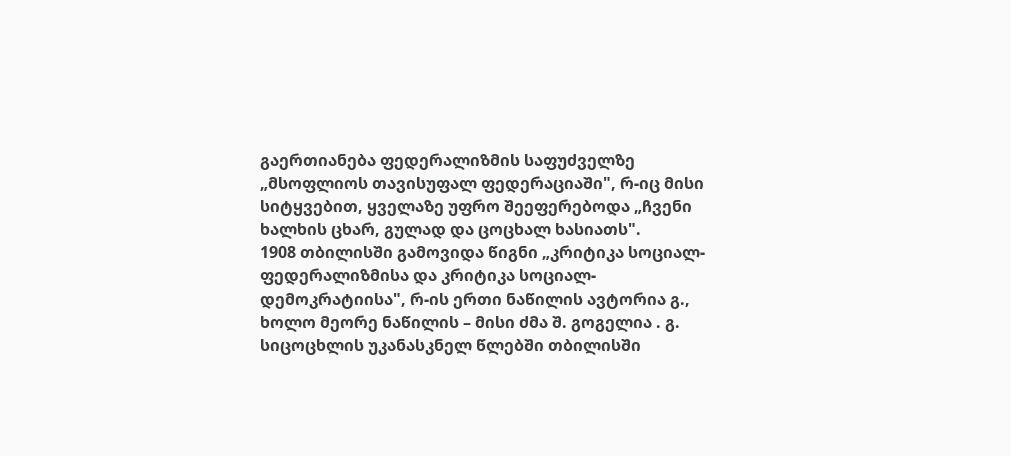გაერთიანება ფედერალიზმის საფუძველზე „მსოფლიოს თავისუფალ ფედერაციაში", რ-იც მისი სიტყვებით, ყველაზე უფრო შეეფერებოდა „ჩვენი ხალხის ცხარ, გულად და ცოცხალ ხასიათს".
1908 თბილისში გამოვიდა წიგნი „კრიტიკა სოციალ-ფედერალიზმისა და კრიტიკა სოციალ-დემოკრატიისა", რ-ის ერთი ნაწილის ავტორია გ., ხოლო მეორე ნაწილის – მისი ძმა შ. გოგელია . გ. სიცოცხლის უკანასკნელ წლებში თბილისში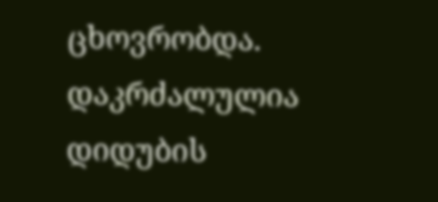ცხოვრობდა.
დაკრძალულია დიდუბის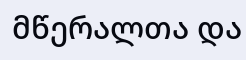მწერალთა და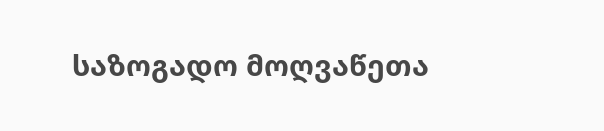საზოგადო მოღვაწეთა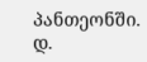პანთეონში.
დ.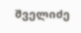შველიძე